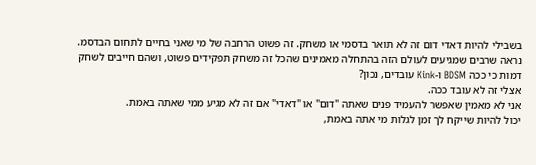בשבילי להיות דאדי דום זה לא תואר בדסמי או משחק. זה פשוט הרחבה של מי שאני בחיים לתחום הבדסמ. נראה שרבים שמגיעים לעולם הזה בהתחלה מאמינים שהכל זה משחק תפקידים פשוט, ושהם חייבים לשחק דמות כי ככה BDSM ו-Kink עובדים, נכון?
אצלי זה לא עובד ככה.
אני לא מאמין שאפשר להעמיד פנים שאתה "דום" או "דאדי" אם זה לא מגיע ממי שאתה באמת.
יכול להיות שייקח לך זמן לגלות מי אתה באמת,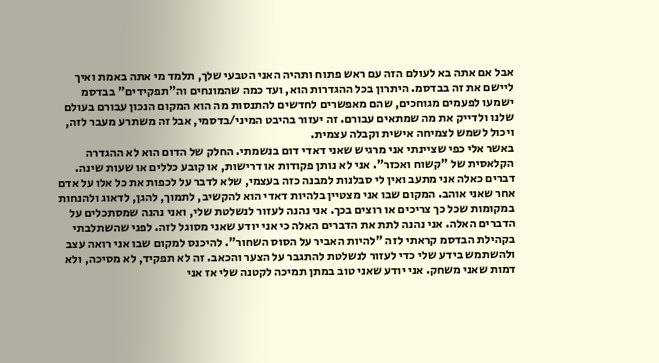אבל אם אתה בא לעולם הזה עם ראש פתוח ותהיה האני הטבעי שלך, תלמד מי אתה באמת ואיך ליישם את זה בבדסמ. היתרון בכל ההגדרות הוא, ועד כמה שהמונחים וה"תפקידים" בבדסמ ישמעו לפעמים מגוחכים, שהם מאפשרים לחדשים להתנסות מה הוא המקום הנכון עבורם בעולם שלנו ולדייק את מה שמתאים עבורם. זה יעזור בהיבט המיני/בדסמי, אבל זה משתרע מעבר לזה, ויכול לשמש לצמיחה אישית וקבלה עצמית.
באשר אלי כפי שציינתי אני מרגיש שאני דאדי דום בנשמתי. החלק של הדום הוא לא ההגדרה הקלאסית של "קשוח ואכזר". אני לא נותן פקודות או דרישות, או קובע כללים או שעות שינה. דברים כאלה אני מתעב ואין לי סבלנות למבנה כזה בעצמי, שלא לדבר על לכפות את כל אלו על אדם אחר שאני אוהב. המקום שבו אני מצטיין בלהיות דאדי הוא להקשיב, לתמוך, להגן, לדאוג ולהנחות במקומות שכל כך צריכים או רוצים בכך. אני נהנה לעזור לנשלטת שלי, ואני נהנה שמסתכלים על הדברים האלה. אני נהנה לתת את הדברים האלה כי אני יודע שאני מסוגל לזה. לפני שהשתלבתי בקהילת הבדסמ קראתי לזה "להיות האביר על הסוס השחור". להיכנס למקום שבו אני רואה עצב ולהשתמש בידע שלי כדי לעזור לנשלטת להתגבר על הצער והכאב. זה לא תפקיד, לא מסיכה, ולא דמות שאני משחק. אני יודע שאני טוב במתן תמיכה לקטנה שלי אז אני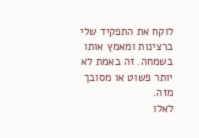לוקח את התפקיד שלי ברצינות ומאמץ אותו בשמחה. זה באמת לא יותר פשוט או מסובך מזה.
לאלו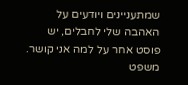שמתעניינים ויודעים על האהבה שלי לחבלים, יש פוסט אחר על למה אני קושר.
משפט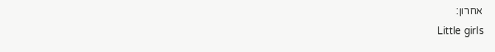אחרון:
Little girls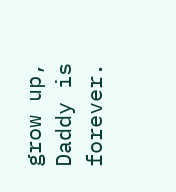grow up, Daddy is forever.